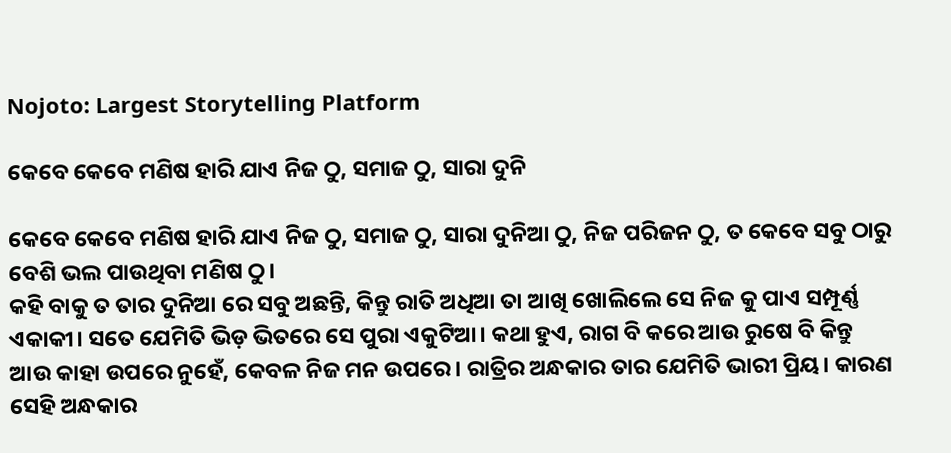Nojoto: Largest Storytelling Platform

କେବେ କେବେ ମଣିଷ ହାରି ଯାଏ ନିଜ ଠୁ, ସମାଜ ଠୁ, ସାରା ଦୁନି

କେବେ କେବେ ମଣିଷ ହାରି ଯାଏ ନିଜ ଠୁ, ସମାଜ ଠୁ, ସାରା ଦୁନିଆ ଠୁ, ନିଜ ପରିଜନ ଠୁ, ତ କେବେ ସବୁ ଠାରୁ ବେଶି ଭଲ ପାଉଥିବା ମଣିଷ ଠୁ।
କହି ବାକୁ ତ ତାର ଦୁନିଆ ରେ ସବୁ ଅଛନ୍ତି, କିନ୍ତୁ ରାତି ଅଧିଆ ତା ଆଖି ଖୋଲିଲେ ସେ ନିଜ କୁ ପାଏ ସମ୍ପୂର୍ଣ୍ଣ ଏକାକୀ। ସତେ ଯେମିତି ଭିଡ଼ ଭିତରେ ସେ ପୁରା ଏକୁଟିଆ। କଥା ହୁଏ, ରାଗ ବି କରେ ଆଉ ରୁଷେ ବି କିନ୍ତୁ ଆଉ କାହା ଉପରେ ନୁହେଁ, କେବଳ ନିଜ ମନ ଉପରେ। ରାତ୍ରିର ଅନ୍ଧକାର ତାର ଯେମିତି ଭାରୀ ପ୍ରିୟ। କାରଣ ସେହି ଅନ୍ଧକାର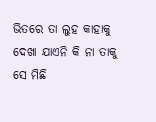ଭିତରେ ତା ଲୁହ କାହାକୁ ଦେଖା ଯାଏନି କି ନା ତାକୁ ସେ ମିଛି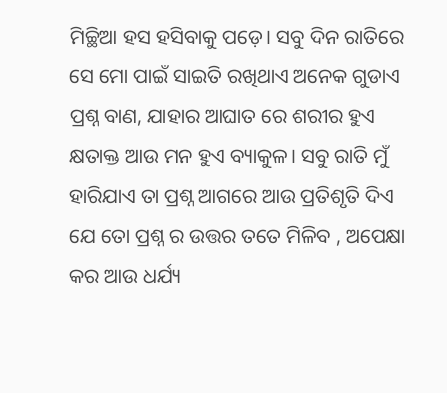ମିଚ୍ଛିଆ ହସ ହସିବାକୁ ପଡ଼େ। ସବୁ ଦିନ ରାତିରେ ସେ ମୋ ପାଇଁ ସାଇତି ରଖିଥାଏ ଅନେକ ଗୁଡାଏ ପ୍ରଶ୍ନ ବାଣ, ଯାହାର ଆଘାତ ରେ ଶରୀର ହୁଏ କ୍ଷତାକ୍ତ ଆଉ ମନ ହୁଏ ବ୍ୟାକୁଳ। ସବୁ ରାତି ମୁଁ ହାରିଯାଏ ତା ପ୍ରଶ୍ନ ଆଗରେ ଆଉ ପ୍ରତିଶୃତି ଦିଏ ଯେ ତୋ ପ୍ରଶ୍ନ ର ଉତ୍ତର ତତେ ମିଳିବ , ଅପେକ୍ଷା କର ଆଉ ଧର୍ଯ୍ୟ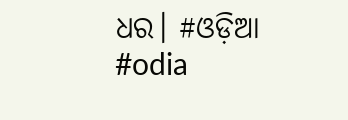ଧର। #ଓଡ଼ିଆ #odia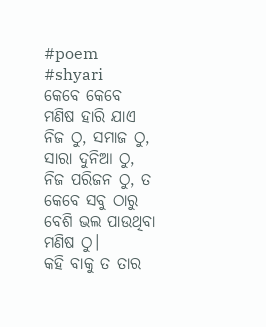#poem #shyari
କେବେ କେବେ ମଣିଷ ହାରି ଯାଏ ନିଜ ଠୁ, ସମାଜ ଠୁ, ସାରା ଦୁନିଆ ଠୁ, ନିଜ ପରିଜନ ଠୁ, ତ କେବେ ସବୁ ଠାରୁ ବେଶି ଭଲ ପାଉଥିବା ମଣିଷ ଠୁ।
କହି ବାକୁ ତ ତାର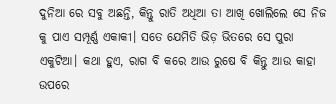ଦୁନିଆ ରେ ସବୁ ଅଛନ୍ତି, କିନ୍ତୁ ରାତି ଅଧିଆ ତା ଆଖି ଖୋଲିଲେ ସେ ନିଜ କୁ ପାଏ ସମ୍ପୂର୍ଣ୍ଣ ଏକାକୀ। ସତେ ଯେମିତି ଭିଡ଼ ଭିତରେ ସେ ପୁରା ଏକୁଟିଆ। କଥା ହୁଏ, ରାଗ ବି କରେ ଆଉ ରୁଷେ ବି କିନ୍ତୁ ଆଉ କାହା ଉପରେ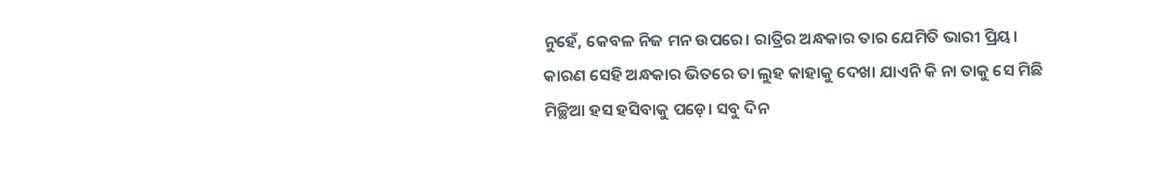ନୁହେଁ, କେବଳ ନିଜ ମନ ଉପରେ। ରାତ୍ରିର ଅନ୍ଧକାର ତାର ଯେମିତି ଭାରୀ ପ୍ରିୟ। କାରଣ ସେହି ଅନ୍ଧକାର ଭିତରେ ତା ଲୁହ କାହାକୁ ଦେଖା ଯାଏନି କି ନା ତାକୁ ସେ ମିଛି ମିଚ୍ଛିଆ ହସ ହସିବାକୁ ପଡ଼େ। ସବୁ ଦିନ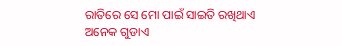ରାତିରେ ସେ ମୋ ପାଇଁ ସାଇତି ରଖିଥାଏ ଅନେକ ଗୁଡାଏ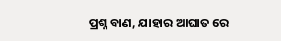ପ୍ରଶ୍ନ ବାଣ, ଯାହାର ଆଘାତ ରେ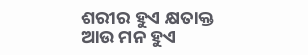ଶରୀର ହୁଏ କ୍ଷତାକ୍ତ ଆଉ ମନ ହୁଏ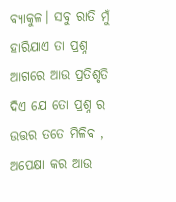ବ୍ୟାକୁଳ। ସବୁ ରାତି ମୁଁ ହାରିଯାଏ ତା ପ୍ରଶ୍ନ ଆଗରେ ଆଉ ପ୍ରତିଶୃତି ଦିଏ ଯେ ତୋ ପ୍ରଶ୍ନ ର ଉତ୍ତର ତତେ ମିଳିବ , ଅପେକ୍ଷା କର ଆଉ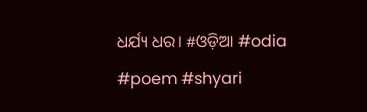ଧର୍ଯ୍ୟ ଧର। #ଓଡ଼ିଆ #odia #poem #shyari